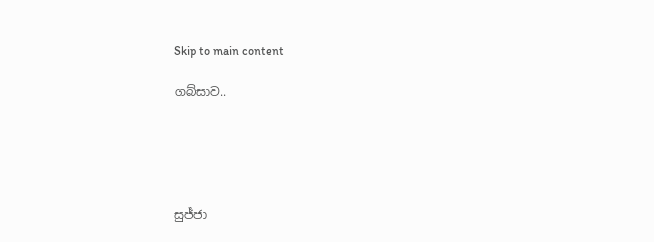Skip to main content

ගබ්සාව..





සුජ්ජා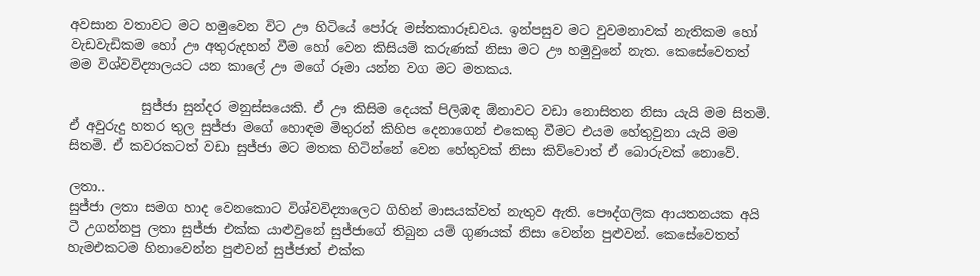අවසාන වතාවට මට හමුවෙන විට ඌ හිටියේ පෝරු මස්තකාරූඩවය. ඉන්පසුව මට වුවමනාවක් නැතිකම හෝ වැඩවැඩිකම හෝ ඌ අතුරුදහන් වීම හෝ වෙන කිසියම් කරුණක් නිසා මට ඌ හමුවුනේ නැත. කෙසේවෙතත් මම විශ්වවිද්‍යාලයට යන කාලේ ඌ මගේ රූමා යන්න වග මට මතකය.

           සුජ්ජා සුන්දර මනුස්සයෙකි. ඒ ඌ කිසිම දෙයක් පිලිඹඳ ඕනාවට වඩා නොසිතන නිසා යැයි මම සිතමි. ඒ අවුරුදු හතර තුල සුජ්ජා මගේ හොඳම මිතුරන් කිහිප දෙනාගෙන් එකෙකු වීමට එයම හේතුවුනා යැයි මම සිතමි. ඒ කවරකටත් වඩා සුජ්ජා මට මතක හිටින්නේ වෙන හේතුවක් නිසා කිව්වොත් ඒ බොරුවක් නොවේ.

ලතා..
සුජ්ජා ලතා සමග හාද වෙනකොට විශ්වවිද්‍යාලෙට ගිහින් මාසයක්වත් නැතුව ඇති. පෞද්ගලික ආයතනයක අයි ටී උගන්නපු ලතා සුජ්ජා එක්ක යාළුවුනේ සුජ්ජාගේ තිබුන යම් ගුණයක් නිසා වෙන්න පුළුවන්. කෙසේවෙතත් හැමඑකටම හිනාවෙන්න පුළුවන් සුජ්ජාත් එක්ක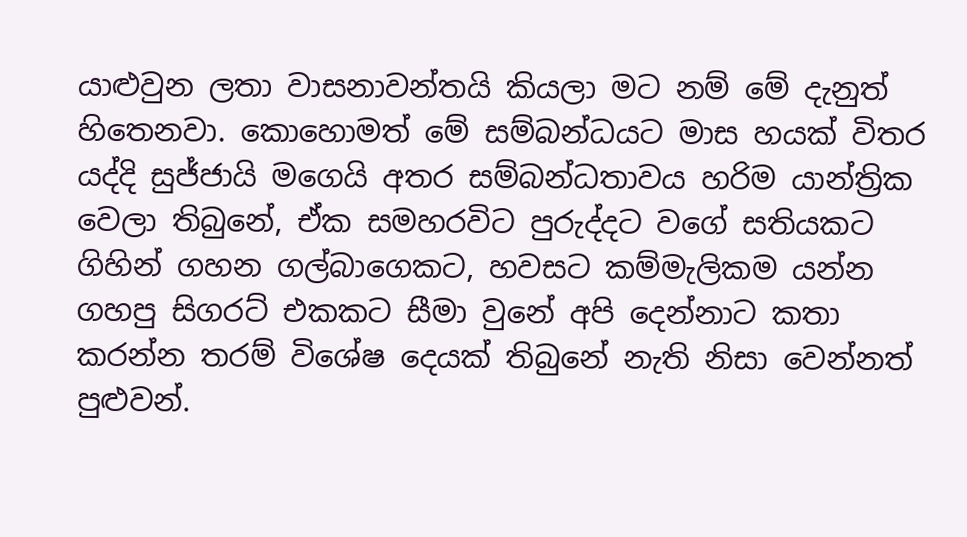යාළුවුන ලතා වාසනාවන්තයි කියලා මට නම් මේ දැනුත් හිතෙනවා. කොහොමත් මේ සම්බන්ධයට මාස හයක් විතර යද්දි සුජ්ජායි මගෙයි අතර සම්බන්ධතාවය හරිම යාන්ත්‍රික වෙලා තිබුනේ, ඒක සමහරවිට පුරුද්දට වගේ සතියකට ගිහින් ගහන ගල්බාගෙකට, හවසට කම්මැලිකම යන්න ගහපු සිගරට් එකකට සීමා වුනේ අපි දෙන්නාට කතා කරන්න තරම් විශේෂ දෙයක් තිබුනේ නැති නිසා වෙන්නත් පුළුවන්.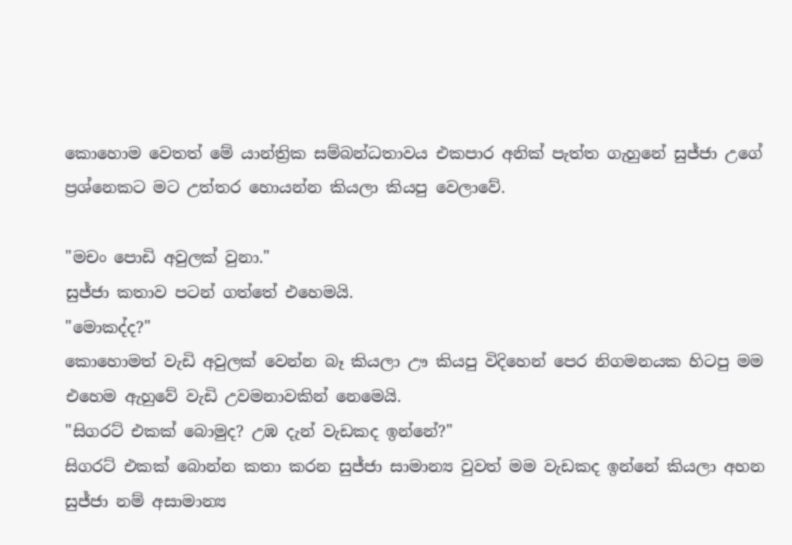කොහොම වෙතත් මේ යාන්ත්‍රික සම්බන්ධතාවය එකපාර අනික් පැත්ත ගැහුනේ සුජ්ජා උගේ ප්‍රශ්නෙකට මට උත්තර හොයන්න කියලා කියපු වෙලාවේ.

"මචං පොඩි අවුලක් වුනා."
සුජ්ජා කතාව පටන් ගත්තේ එහෙමයි.
"මොකද්ද?"
කොහොමත් වැඩි අවුලක් වෙන්න බෑ කියලා ඌ කියපු විදිහෙන් පෙර නිගමනයක හිටපු මම එහෙම ඇහුවේ වැඩි උවමනාවකින් නෙමෙයි.
"සිගරට් එකක් බොමුද? උඹ දැන් වැඩකද ඉන්නේ?"
සිගරට් එකක් බොන්න කතා කරන සුජ්ජා සාමාන්‍ය වුවත් මම වැඩකද ඉන්නේ කියලා අහන සුජ්ජා නම් අසාමාන්‍ය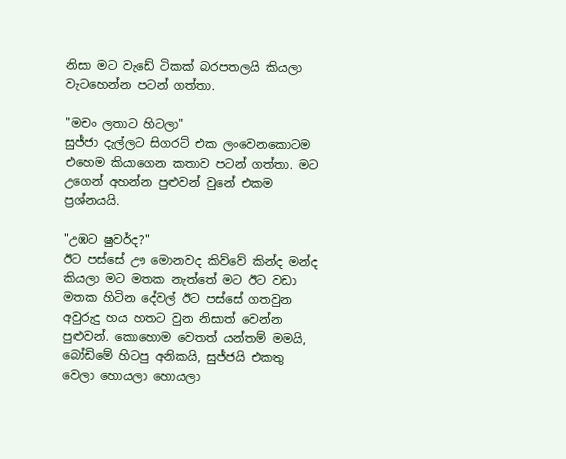නිසා මට වැඩේ ටිකක් බරපතලයි කියලා වැටහෙන්න පටන් ගත්තා.

"මචං ලතාට හිටලා"
සුජ්ජා දැල්ලට සිගරට් එක ලංවෙනකොටම එහෙම කියාගෙන කතාව පටන් ගත්තා. මට උගෙන් අහන්න පුළුවන් වුනේ එකම ප්‍රශ්නයයි.

"උඹට ෂුවර්ද?"
ඊට පස්සේ ඌ මොනවද කිව්වේ කින්ද මන්ද කියලා මට මතක නැත්තේ මට ඊට වඩා මතක හිටින දේවල් ඊට පස්සේ ගතවුන අවුරුදු හය හතට වුන නිසාත් වෙන්න පුළුවන්. කොහොම වෙතත් යන්තම් මමයි, බෝඩිමේ හිටපු අනිකයි, සුජ්ජයි එකතු වෙලා හොයලා හොයලා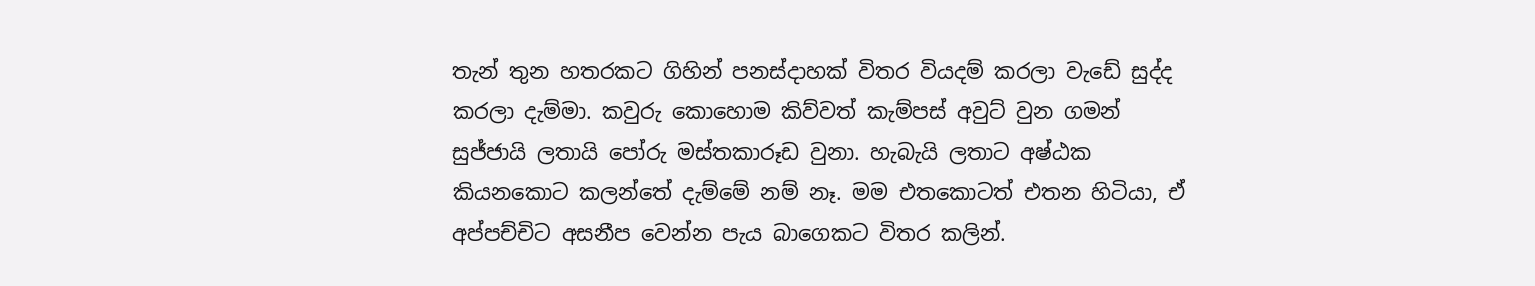තැන් තුන හතරකට ගිහින් පනස්දාහක් විතර වියදම් කරලා වැඩේ සුද්ද කරලා දැම්මා. කවුරු කොහොම කිව්වත් කැම්පස් අවුට් වුන ගමන් සුජ්ජායි ලතායි පෝරු මස්තකාරූඩ වුනා. හැබැයි ලතාට අෂ්ඨක කියනකොට කලන්තේ දැම්මේ නම් නෑ. මම එතකොටත් එතන හිටියා, ඒ අප්පච්චිට අසනීප වෙන්න පැය බාගෙකට විතර කලින්.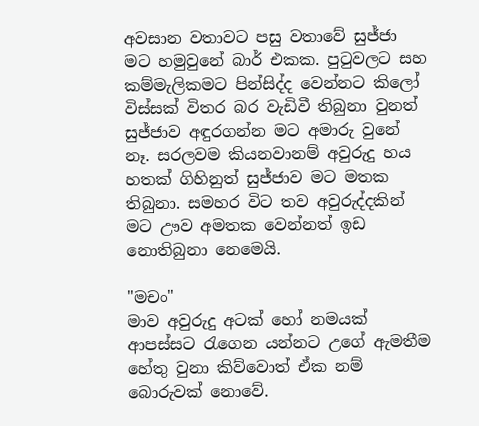අවසාන වතාවට පසු වතාවේ සුජ්ජා මට හමුවුනේ බාර් එකක. පුටුවලට සහ කම්මැලිකමට පින්සිද්ද වෙන්නට කිලෝ විස්සක් විතර බර වැඩිවී තිබුනා වුනත් සුජ්ජාව අඳුරගන්න මට අමාරු වුනේ නෑ. සරලවම කියනවානම් අවුරුදු හය හතක් ගිහිනුත් සුජ්ජාව මට මතක තිබුනා. සමහර විට තව අවුරුද්දකින් මට ඌව අමතක වෙන්නත් ඉඩ නොතිබුනා නෙමෙයි.

"මචං"
මාව අවුරුදු අටක් හෝ නමයක් ආපස්සට රැගෙන යන්නට උගේ ඇමතීම හේතු වුනා කිව්වොත් ඒක නම් බොරුවක් නොවේ.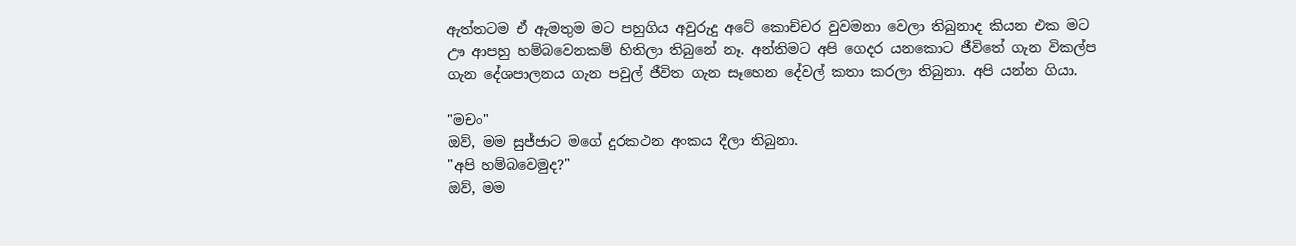ඇත්තටම ඒ ඇමතුම මට පහුගිය අවුරුදු අටේ කොච්චර වුවමනා වෙලා තිබුනාද කියන එක මට ඌ ආපහු හම්බවෙනකම් හිතිලා තිබුනේ නෑ. අන්තිමට අපි ගෙදර යනකොට ජීවිතේ ගැන විකල්ප ගැන දේශපාලනය ගැන පවුල් ජීවිත ගැන සෑහෙන දේවල් කතා කරලා තිබුනා. අපි යන්න ගියා.

"මචං"
ඔව්, මම සුජ්ජාට මගේ දුරකථන අංකය දීලා තිබුනා.
"අපි හම්බවෙමුද?"
ඔව්, මම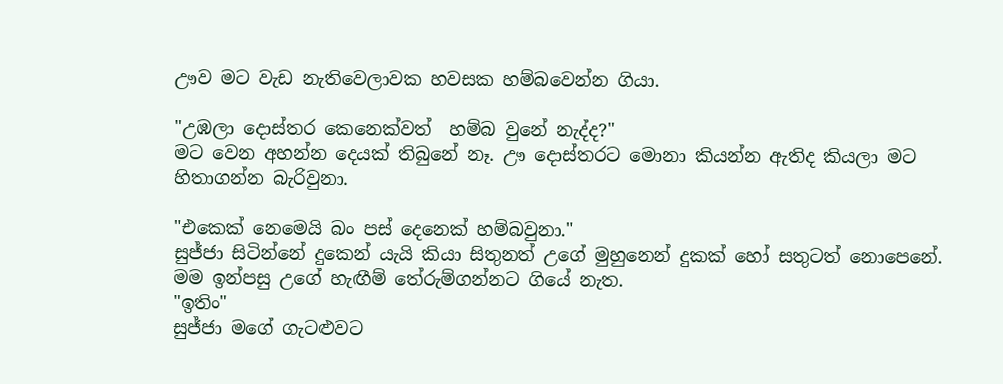ඌව මට වැඩ නැතිවෙලාවක හවසක හම්බවෙන්න ගියා.

"උඹලා දොස්තර කෙනෙක්වත්  හම්බ වුනේ නැද්ද?"
මට වෙන අහන්න දෙයක් තිබුනේ නෑ. ඌ දොස්තරට මොනා කියන්න ඇතිද කියලා මට හිතාගන්න බැරිවුනා.

"එකෙක් නෙමෙයි බං පස් දෙනෙක් හම්බවුනා."
සුජ්ජා සිටින්නේ දුකෙන් යැයි කියා සිතුනත් උගේ මුහුනෙන් දුකක් හෝ සතුටත් නොපෙනේ. මම ඉන්පසු උගේ හැඟීම් තේරුම්ගන්නට ගියේ නැත.
"ඉතිං"
සුජ්ජා මගේ ගැටළුවට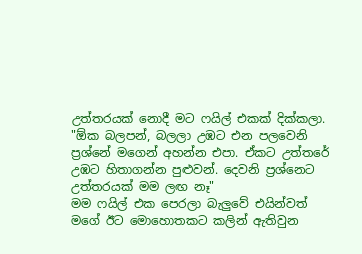උත්තරයක් නොදී මට ෆයිල් එකක් දික්කලා.
"ඕක බලපන්, බලලා උඹට එන පලවෙනි ප්‍රශ්නේ මගෙන් අහන්න එපා. ඒකට උත්තරේ උඹට හිතාගන්න පුළුවන්. දෙවනි ප්‍රශ්නෙට උත්තරයක් මම ලඟ නෑ"
මම ෆයිල් එක පෙරලා බැලුවේ එයින්වත් මගේ ඊට මොහොතකට කලින් ඇතිවුන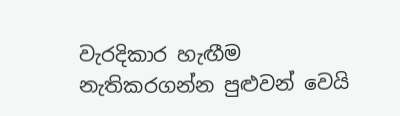වැරදිකාර හැඟීම නැතිකරගන්න පුළුවන් වෙයි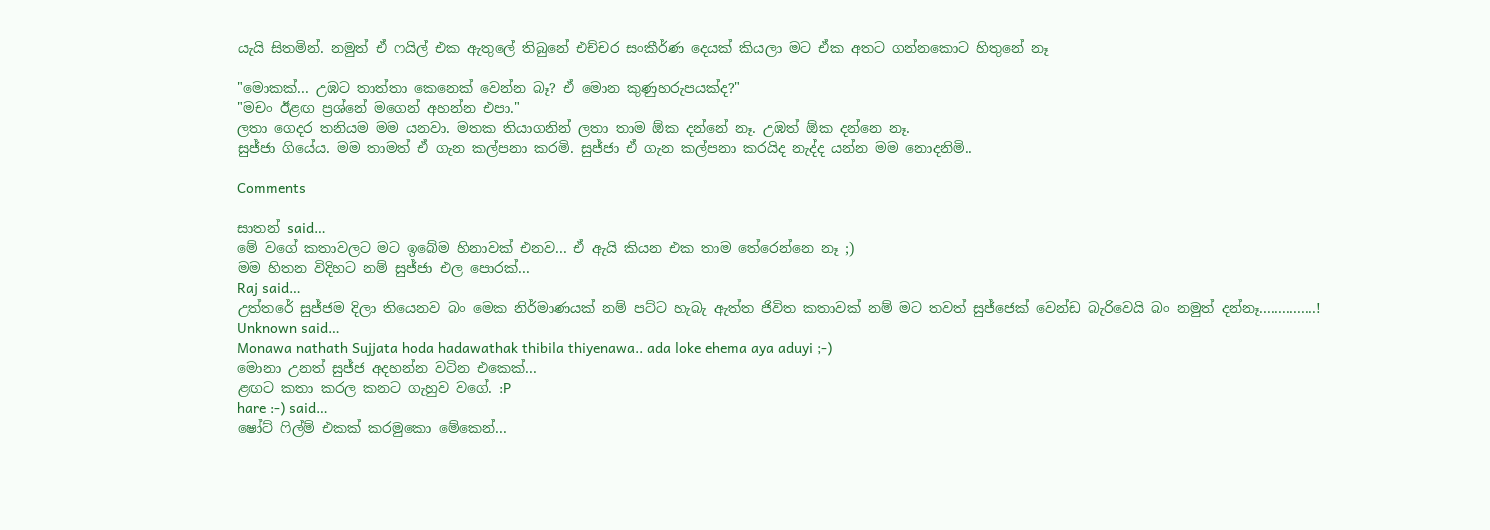යැයි සිතමින්. නමුත් ඒ ෆයිල් එක ඇතුලේ තිබුනේ එච්චර සංකීර්ණ දෙයක් කියලා මට ඒක අතට ගන්නකොට හිතුනේ නෑ

"මොකක්... උඹට තාත්තා කෙනෙක් වෙන්න බෑ? ඒ මොන කුණුහරුපයක්ද?"
"මචං ඊළඟ ප්‍රශ්නේ මගෙන් අහන්න එපා."
ලතා ගෙදර තනියම මම යනවා. මතක තියාගනින් ලතා තාම ඕක දන්නේ නෑ. උඹත් ඕක දන්නෙ නෑ.
සුජ්ජා ගියේය. මම තාමත් ඒ ගැන කල්පනා කරමි. සුජ්ජා ඒ ගැන කල්පනා කරයිද නැද්ද යන්න මම නොදනිමි..

Comments

සාතන් said…
මේ වගේ කතාවලට මට ඉබේම හිනාවක් එනව... ඒ ඇයි කියන එක තාම තේරෙන්නෙ නෑ ;)
මම හිතන විදිහට නම් සුජ්ජා එල පොරක්...
Raj said…
උත්තරේ සුජ්ජම දිලා තියෙනව බං මෙක නිර්මාණයක් නම් පට්ට හැබැ ඇත්ත ජිවිත කතාවක් නම් මට තවත් සුජ්ජෙක් වෙන්ඩ බැරිවෙයි බං නමුත් දන්නෑ...............!
Unknown said…
Monawa nathath Sujjata hoda hadawathak thibila thiyenawa.. ada loke ehema aya aduyi ;-)
මොනා උනත් සුජ්ජ අදහන්න වටින එකෙක්...
ළඟට කතා කරල කනට ගැහුව වගේ. :P
hare :-) said…
ෂෝට් ෆිල්ම් එකක් කරමුකො මේකෙන්...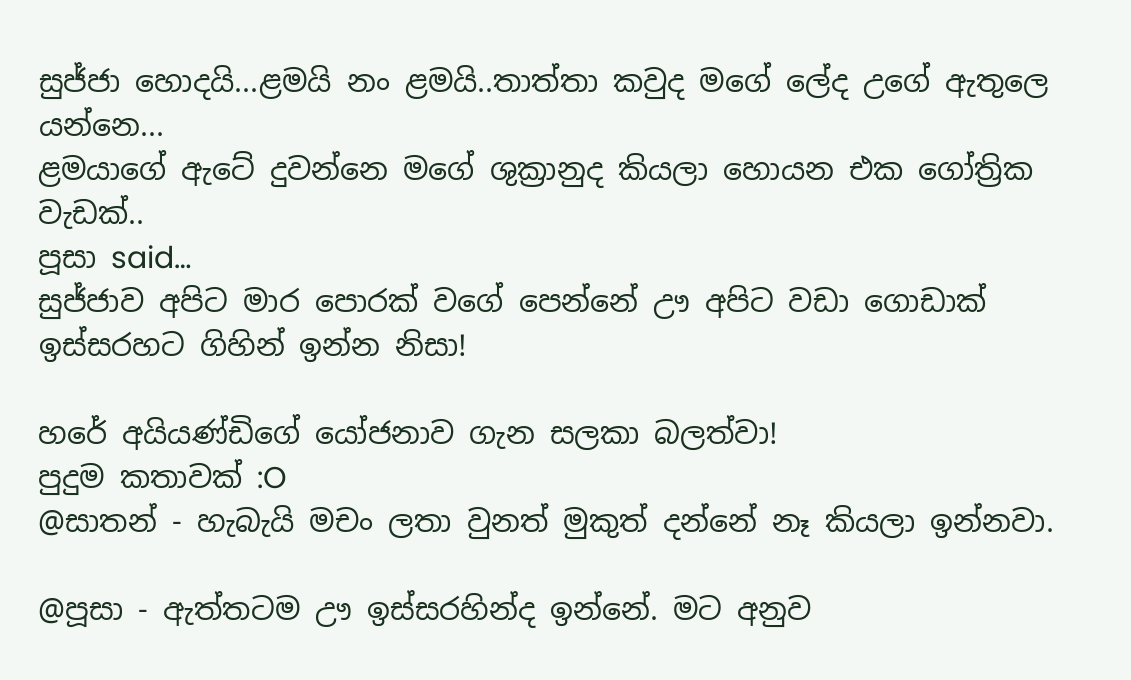සුජ්ජා හොදයි...ළමයි නං ළමයි..තාත්තා කවුද මගේ ලේද උගේ ඇතුලෙ යන්නෙ...
ළමයාගේ ඇටේ දුවන්නෙ මගේ ශුක්‍රානුද කියලා හොයන එක ගෝත්‍රික වැඩක්..
පූසා said…
සුජ්ජාව අපිට මාර පොරක් වගේ පෙන්නේ ඌ අපිට වඩා ගොඩාක් ඉස්සරහට ගිහින් ඉන්න නිසා!

හරේ අයියණ්ඩිගේ යෝජනාව ගැන සලකා බලත්වා!
පුදුම කතාවක් :O
@සාතන් - හැබැයි මචං ලතා වුනත් මුකුත් දන්නේ නෑ කියලා ඉන්නවා.

@පූසා - ඇත්තටම ඌ ඉස්සරහින්ද ඉන්නේ. මට අනුව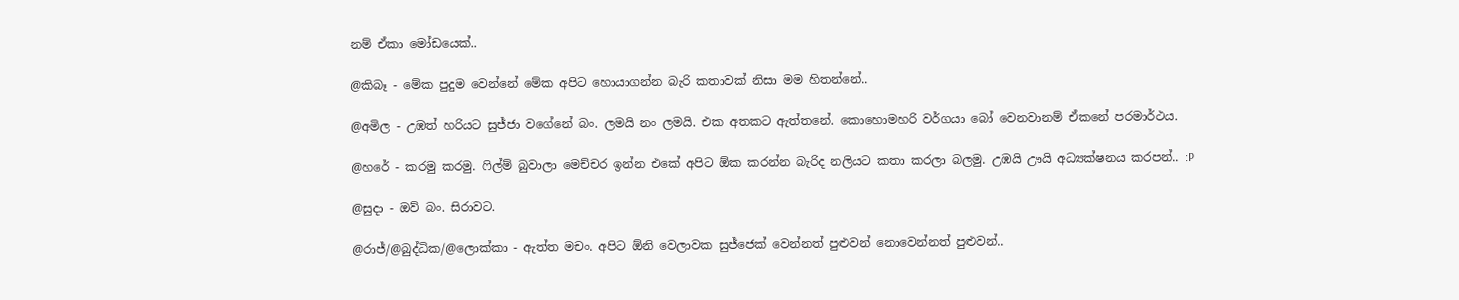නම් ඒකා මෝඩයෙක්..

@කිබෑ - මේක පුදුම වෙන්නේ මේක අපිට හොයාගන්න බැරි කතාවක් නිසා මම හිතන්නේ..

@අමිල - උඹත් හරියට සුජ්ජා වගේනේ බං. ලමයි නං ලමයි. එක අතකට ඇත්තනේ. කොහොමහරි වර්ගයා බෝ වෙනවානම් ඒකනේ පරමාර්ථය.

@හරේ - කරමු කරමු. ෆිල්ම් බුවාලා මෙච්චර ඉන්න එකේ අපිට ඕක කරන්න බැරිද නලියට කතා කරලා බලමු. උඹයි ඌයි අධ්‍යක්ෂනය කරපන්.. :P

@සුදා - ඔව් බං. සිරාවට.

@රාජ්/@බුද්ධික/@ලොක්කා - ඇත්ත මචං. අපිට ඕනි වෙලාවක සුජ්ජෙක් වෙන්නත් පුළුවන් නොවෙන්නත් පුළුවන්..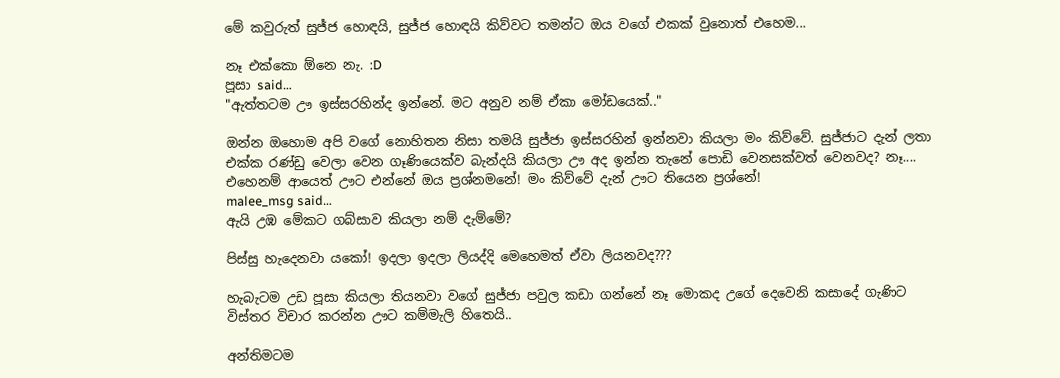මේ කවුරුත් සුජ්ජ හොඳයි, සුජ්ජ හොඳයි කිව්වට තමන්ට ඔය වගේ එකක් වුනොත් එහෙම...

නෑ එක්කො ඕනෙ නැ. :D
පූසා said…
"ඇත්තටම ඌ ඉස්සරහින්ද ඉන්නේ. මට අනුව නම් ඒකා මෝඩයෙක්.."

ඔන්න ඔහොම අපි වගේ නොහිතන නිසා තමයි සුජ්ජා ඉස්සරහින් ඉන්නවා කියලා මං කිව්වේ. සුජ්ජාට දැන් ලතා එක්ක රණ්ඩු වෙලා වෙන ගෑණියෙක්ව බැන්දයි කියලා ඌ අද ඉන්න තැනේ පොඩි වෙනසක්වත් වෙනවද? නෑ.... එහෙනම් ආයෙත් ඌට එන්නේ ඔය ප්‍රශ්නමනේ! මං කිව්වේ දැන් ඌට තියෙන ප්‍රශ්නේ!
malee_msg said…
ඇයි උඹ මේකට ගබ්සාව කියලා නම් දැම්මේ?

පිස්සු හැදෙනවා යකෝ! ඉදලා ඉදලා ලියද්දි මෙහෙමත් ඒවා ලියනවද???

හැබැටම උඩ පූසා කියලා තියනවා වගේ සුජ්ජා පවුල කඩා ගන්නේ නෑ මොකද උගේ දෙවෙනි කසාදේ ගැණිට විස්තර විචාර කරන්න ඌට කම්මැලි හිතෙයි..

අන්තිමටම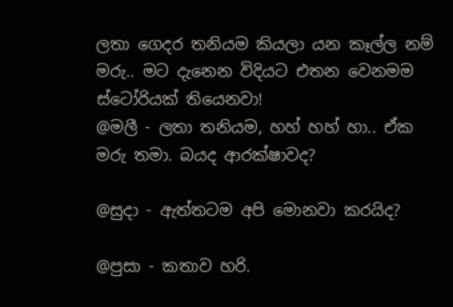ලතා ගෙදර තනියම කියලා යන කෑල්ල නම් මරු.. මට දැනෙන විදියට එතන වෙනමම ස්ටෝරියක් තියෙනවා!
@මලී - ලතා තනියම, හහ් හහ් හා.. ඒක මරු තමා. බයද ආරක්ෂාවද?

@සුදා - ඇත්තටම අපි මොනවා කරයිද?

@පුසා - කතාව හරි.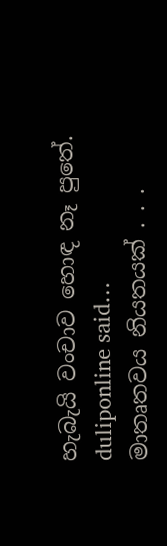හැබැයි වංචාව හොඳ නෑ පුතේ.
duliponline said…
මාතෘතවය නියතයක් . . .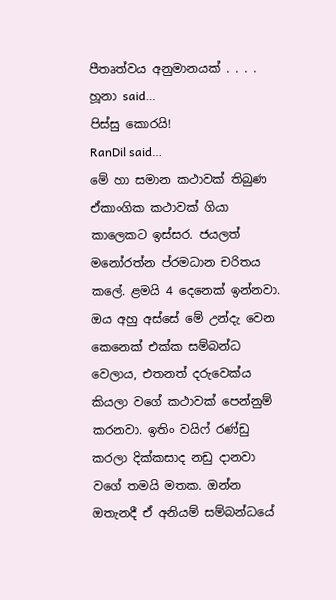පීතෘත්වය අනුමානයක් . . . .
හූනා said…
පිස්සු කොරයි!
RanDil said…
මේ හා සමාන කථාවක් තිබුණ ඒකාංගික කථාවක් ගියා කාලෙකට ඉස්සර. ජයලත් මනෝරත්න ප්රමධාන චරිතය කලේ. ළමයි 4 දෙනෙක් ඉන්නවා. ඔය අහු අස්සේ මේ උන්දැ වෙන කෙනෙක් එක්ක සම්බන්ධ වෙලාය, එතනත් දරුවෙක්ය කියලා වගේ කථාවක් පෙන්නුම් කරනවා. ඉතිං වයිෆ් රණ්ඩු කරලා දික්කසාද නඩු දානවා වගේ තමයි මතක. ඔන්න ඔතැනදී ඒ අනියම් සම්බන්ධයේ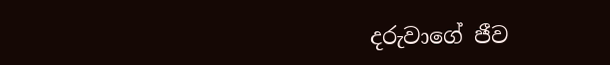දරුවාගේ ජීව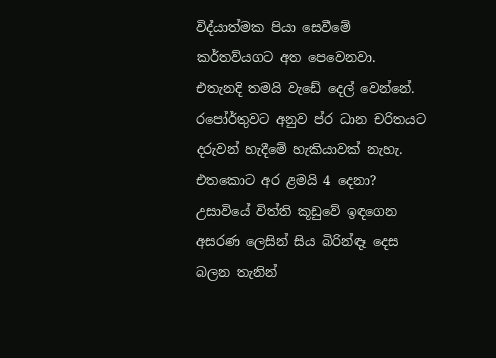විද්යාත්මක පියා සෙවීමේ කර්තව්යගට අත පෙවෙනවා. එතැනදි තමයි වැඩේ දෙල් වෙන්නේ. රපෝර්තුවට අනුව ප්ර ධාන චරිතයට දරුවන් හැදීමේ හැකියාවක් නැහැ. එතකොට අර ළමයි 4 දෙනා? උසාවියේ විත්ති කූඩුවේ ඉඳගෙන අසරණ ලෙසින් සිය බිරින්ඳෑ දෙස බලන තැනින්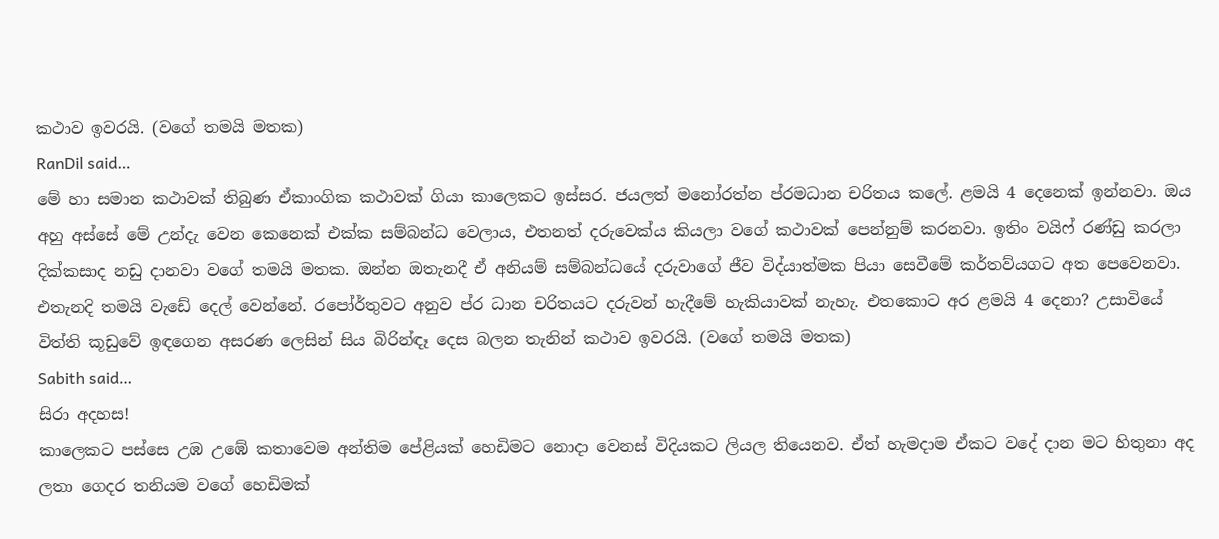කථාව ඉවරයි. (වගේ තමයි මතක)
RanDil said…
මේ හා සමාන කථාවක් තිබුණ ඒකාංගික කථාවක් ගියා කාලෙකට ඉස්සර. ජයලත් මනෝරත්න ප්රමධාන චරිතය කලේ. ළමයි 4 දෙනෙක් ඉන්නවා. ඔය අහු අස්සේ මේ උන්දැ වෙන කෙනෙක් එක්ක සම්බන්ධ වෙලාය, එතනත් දරුවෙක්ය කියලා වගේ කථාවක් පෙන්නුම් කරනවා. ඉතිං වයිෆ් රණ්ඩු කරලා දික්කසාද නඩු දානවා වගේ තමයි මතක. ඔන්න ඔතැනදී ඒ අනියම් සම්බන්ධයේ දරුවාගේ ජීව විද්යාත්මක පියා සෙවීමේ කර්තව්යගට අත පෙවෙනවා. එතැනදි තමයි වැඩේ දෙල් වෙන්නේ. රපෝර්තුවට අනුව ප්ර ධාන චරිතයට දරුවන් හැදීමේ හැකියාවක් නැහැ. එතකොට අර ළමයි 4 දෙනා? උසාවියේ විත්ති කූඩුවේ ඉඳගෙන අසරණ ලෙසින් සිය බිරින්ඳෑ දෙස බලන තැනින් කථාව ඉවරයි. (වගේ තමයි මතක)
Sabith said…
සිරා අදහස!
කාලෙකට පස්සෙ උඹ උඹේ කතාවෙම අන්තිම පේළියක් හෙඩිමට නොදා වෙනස් විදියකට ලියල තියෙනව. ඒත් හැමදාම ඒකට වදේ දාන මට හිතුනා අද ලතා ගෙදර තනියම වගේ හෙඩිමක්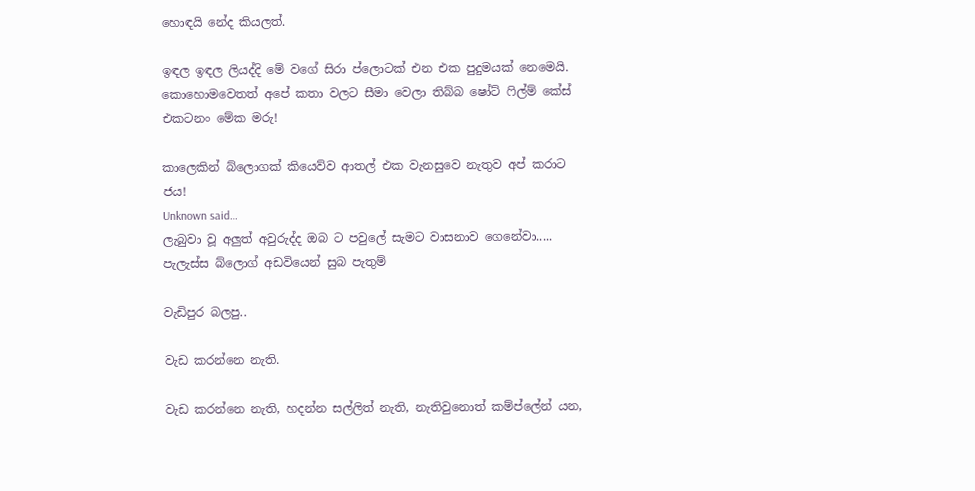හොඳයි නේද කියලත්.

ඉඳල ඉඳල ලියද්දි මේ වගේ සිරා ප්ලොටක් එන එක පුදුමයක් නෙමෙයි. කොහොමවෙතත් අපේ කතා වලට සීමා වෙලා තිබ්බ ෂෝට් ෆිල්ම් කේස් එකටනං මේක මරු!

කාලෙකින් බ්ලොගක් කියෙව්ව ආතල් එක වැනසුවෙ නැතුව අප් කරාට ජය!
Unknown said…
ලැබුවා වූ අලුත් අවුරුද්ද ඔබ ට පවුලේ සැමට වාසනාව ගෙනේවා.....
පැලැස්ස බ්ලොග් අඩවියෙන් සුබ පැතුම්

වැඩිපුර බලපු..

වැඩ කරන්නෙ නැති.

වැඩ කරන්නෙ නැති, හදන්න සල්ලිත් නැති, නැතිවුනොත් කම්ප්ලේන් යන,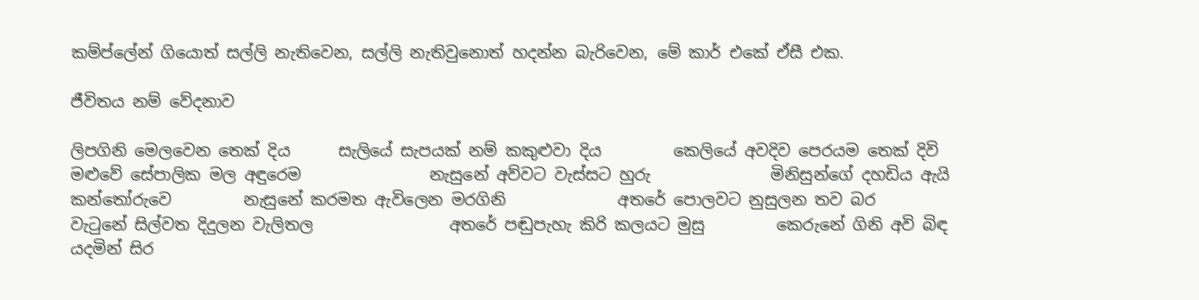කම්ප්ලේන් ගියොත් සල්ලි නැතිවෙන, සල්ලි නැතිවුනොත් හදන්න බැරිවෙන, මේ කාර් එකේ ඒසී එක.

ජීවිතය නම් වේදනාව

ලිපගිනි මෙලවෙන තෙක් දිය      සැලියේ සැපයක් නම් කකුළුවා දිය         කෙලියේ අවදිව පෙරයම තෙක් දිවි             මළුවේ සේපාලික මල අඳුරෙම                නැසුනේ අව්වට වැස්සට හුරු               මිනිසුන්ගේ දහඩිය ඇයි කන්තෝරුවෙ         නැසුනේ කරමත ඇවිලෙන මරගිනි              අතරේ පොලවට නුසුලන තව බර          වැටුනේ සිල්වත දිදුලන වැලිතල                 අතරේ පඬුපැහැ කිරි කලයට මුසු         කෙරුනේ ගිනි අවි බිඳ යදමින් සිර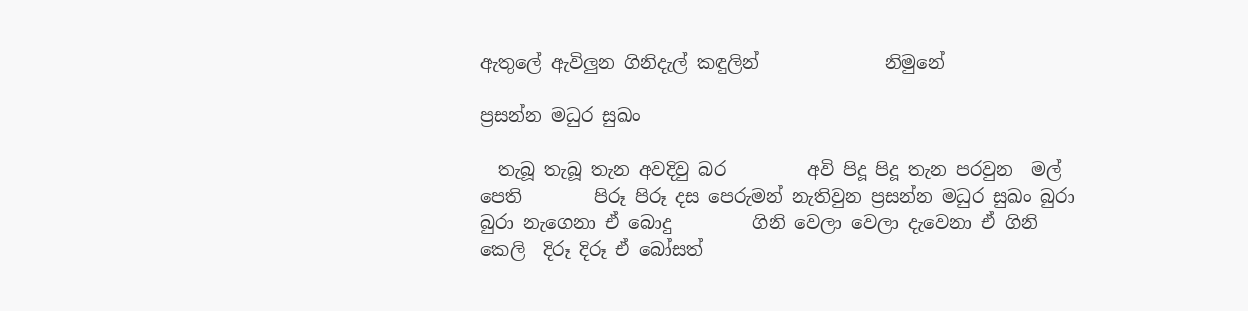ඇතුලේ ඇවිලුන ගිනිදැල් කඳුලින්              නිමුනේ

ප්‍රසන්න මධුර සුඛං

  තැබූ තැබූ තැන අවදිවු බර         අවි පිදූ පිදූ තැන පරවුන  මල්          පෙති        පිරූ පිරූ දස පෙරුමන් නැතිවුන ප්‍රසන්න මධුර සුඛං බුරා බුරා නැගෙනා ඒ බොදු         ගිනි වෙලා වෙලා දැවෙනා ඒ ගිනි     කෙලි  දිරූ දිරූ ඒ බෝසත්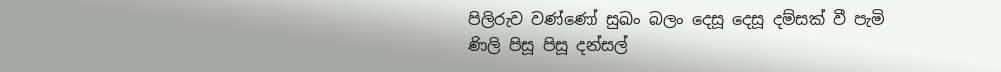පිලිරුව වණ්ණෝ සුඛං බලං දෙසූ දෙසූ දම්සක් වී පැමි         ණිලි පිසූ පිසූ දන්සල්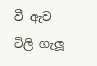වී ඇව            ටිලි ගැලූ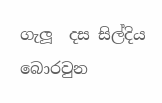ගැලූ  දස සිල්දිය බොරවුන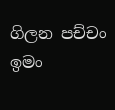ගිලන පච්චං ඉමං